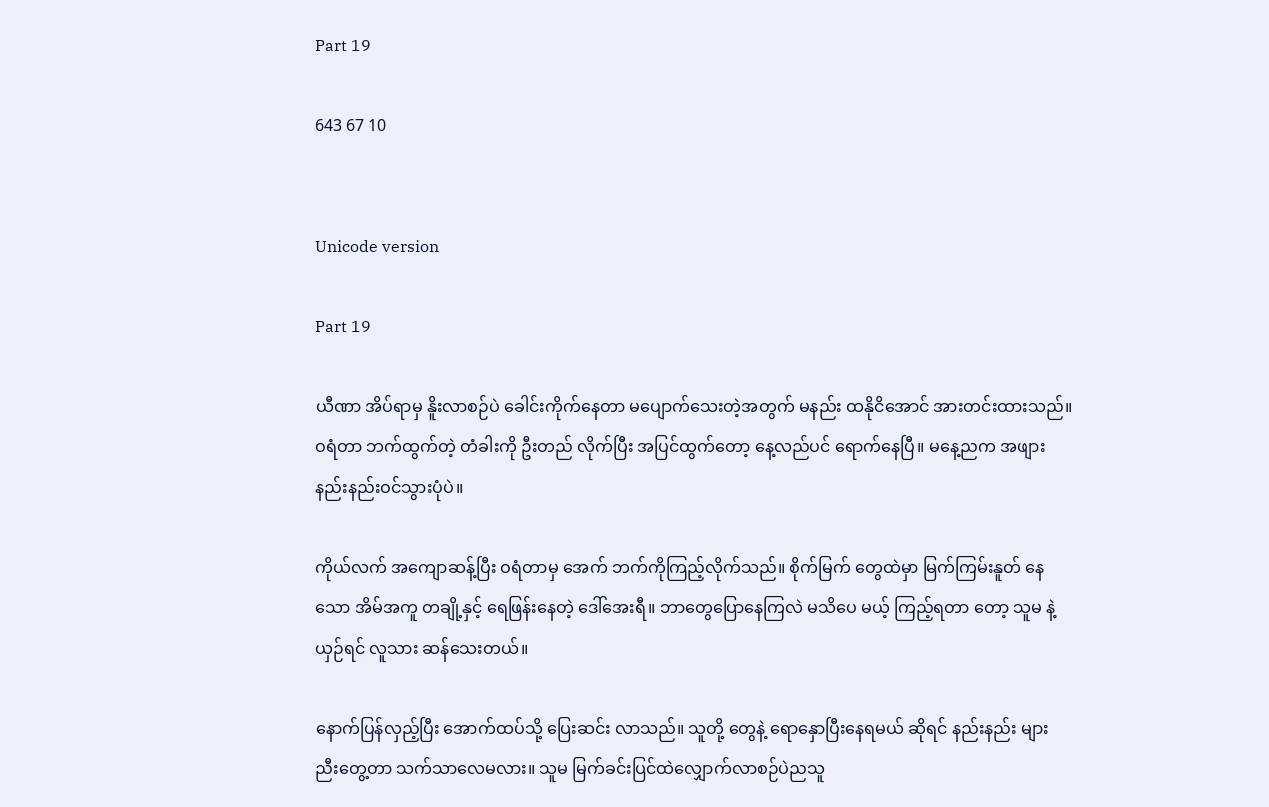Part 19

643 67 10


Unicode version

Part 19

ယီဏာ အိပ်ရာမှ နိူးလာစဉ်ပဲ ခေါင်းကိုက်‌နေတာ မပျောက်သေးတဲ့အတွက် မနည်း ထနိုငိအောင် အားတင်းထားသည်။ ဝရံတာ ဘက်ထွက်တဲ့ တံခါးကို ဦးတည် လိုက်ပြီး အပြင်ထွက်တော့ နေ့လည်ပင် ရောက်နေပြီ။ မနေ့ညက အဖျားနည်းနည်းဝင်သွားပုံပဲ။

ကိုယ်လက် အကျောဆန့်ပြီး ဝရံတာမှ အေက် ဘက်ကိုကြည့်လိုက်သည်။ စိုက်မြက် တွေထဲမှာ မြက်ကြမ်းနူတ် နေသော အိမ်အကူ တချို့နှင့် ရေဖြန်းနေတဲ့ ဒေါ်အေးရီ။ ဘာတွေပြောနေကြလဲ မသိပေ မယ့် ကြည့်ရတာ တော့ သူမ နဲ့ယှဉ်ရင် လူသား ဆန်သေးတယ်။

နောက်ပြန်လှည့်ပြီး အောက်ထပ်သို့ ပြေးဆင်း လာသည်။ သူတို့ တွေနဲ့ ရောနှောပြီးနေရမယ် ဆိုရင် နည်းနည်း များ ညီးတွေ့တာ သက်သာလေမလား။ သူမ မြက်ခင်းပြင်ထဲလျှောက်လာစဉ်ပဲညသူ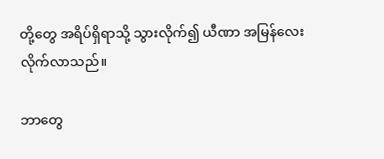တို့တွေ အရိပ်ရှိရာသို့ သွားလိုက်၍ ယီဏာ အမြန်လေးလိုက်လာသည်။

ဘာတွေ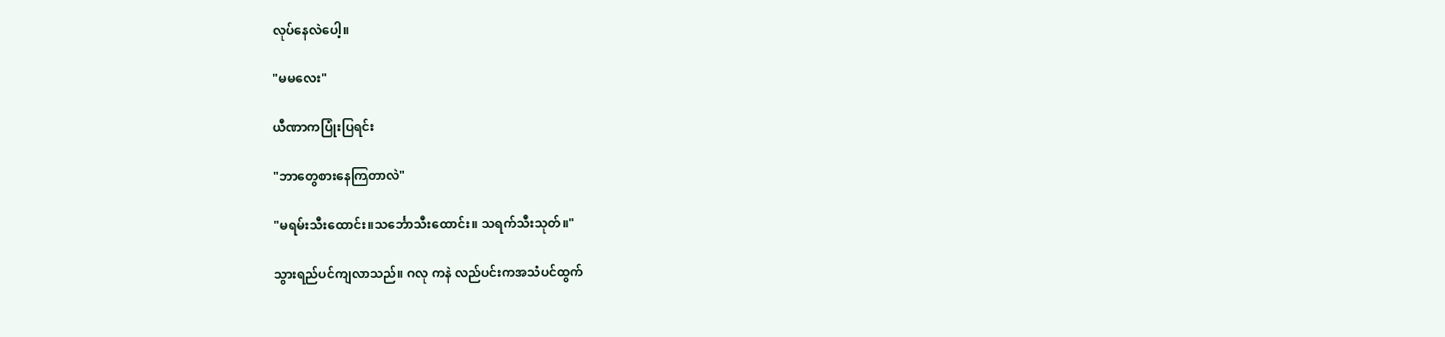လုပ်နေလဲပေါ့။

"မမလေး"

ယီဏာကပြုံးပြရင်း

"ဘာတွေစားနေကြတာလဲ"

"မရမ်းသီးထောင်း။သင်္ဘောသီးထောင်း။ သရက်သီးသုတ်။"

သွားရည်ပင်ကျလာသည်။ ဂလု ကနဲ လည်ပင်းကအသံပင်ထွက်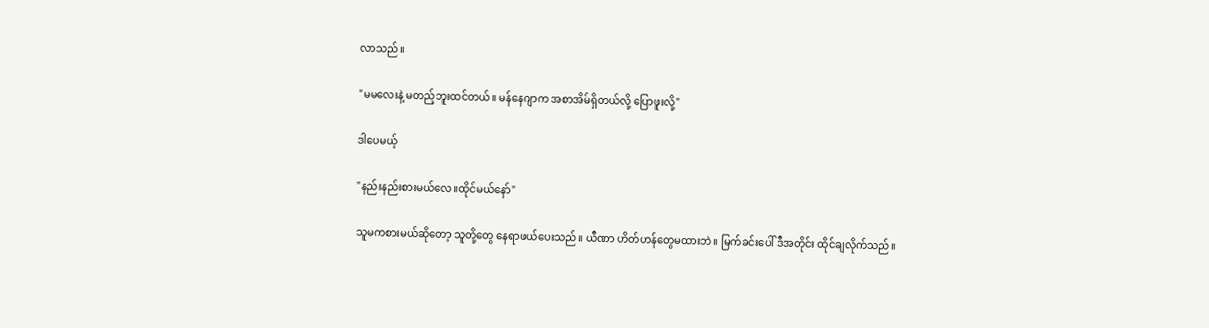လာသည်။

"မမလေးနဲ့ မတည့်ဘူးထင်တယ်။ မန်နေဂျာက အစာအိမ်ရှိတယ်လို့ ပြောဖူးလို့"

ဒါပေမယ့်

"နည်းနည်းစားမယ်လေ။ထိုင်မယ်နော်"

သူမကစားမယ်ဆိုတော့ သူတို့တွေ နေရာဖယ်ပေးသည်။ ယီဏာ ဟိတ်ဟန်တွေမထားဘဲ။ မြက်ခင်းပေါ် ဒီအတိုင်း ထိုင်ချလိုက်သည်။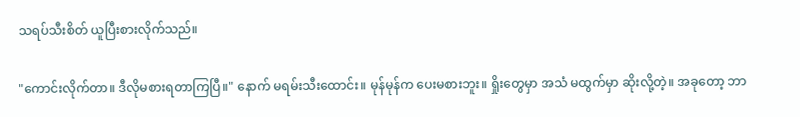သရပ်သီးစိတ် ယူပြီးစားလိုက်သည်။

"ကောင်းလိုက်တာ။ ဒီလိုမစားရတာကြပြီ။" နောက် မရမ်းသီးထောင်း။ မုန်မုန်က ပေးမစားဘူး။ ရှိုးတွေမှာ အသံ မထွက်မှာ ဆိုးလို့တဲ့။ အခုတော့ ဘာ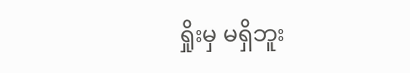ရှိုးမှ မရှိဘူး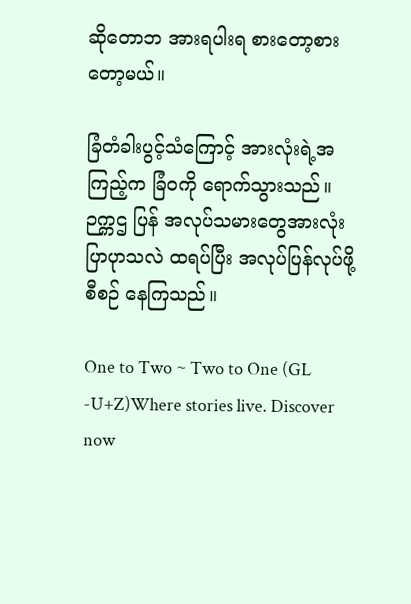ဆိုတောဘ အားရပါးရ စားတော့စားတော့မယ်။

ခြံတံခါးပွင့်သံကြောင့် အားလုံးရဲ့အကြည့်က ခြံဝကို ရောက်သွားသည်။ ဉက္ကဌ ပြန် အလုပ်သမားတွေအားလုံး ပြာပုာသလဲ ထရပ်ပြီး အလုပ်ပြန်လုပ်ဖို့ စီစဉ် နေကြသည်။

One to Two ~ Two to One (GL -U+Z)Where stories live. Discover now